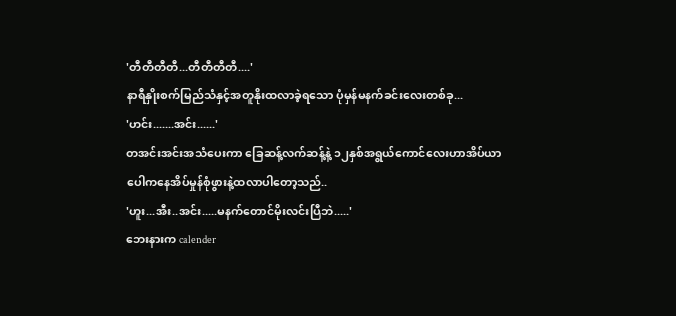'တီတီတီတီ...တီတီတီတီ....'
နာရီနှိုးစက်မြည်သံနှင့်အတူနိုးထလာခဲ့ရသော ပုံမှန်မနက်ခင်းလေးတစ်ခု...
'ဟင်း.......အင်း......'
တအင်းအင်းအသံပေးကာ ခြေဆန့်လက်ဆန့်နဲ့ ၁၂နှစ်အရွယ်ကောင်လေးဟာအိပ်ယာပေါကနေအိပ်မှုန်စုံဖွားနဲ့ထလာပါတော့သည်..
'ဟူး...အီး..အင်း.....မနက်တောင်မိုးလင်းပြီဘဲ.....'
ဘေးနားက calender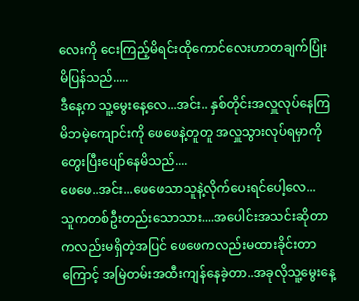လေးကို ငေးကြည့်မိရင်းထိုကောင်လေးဟာတချက်ပြုံးမိပြန်သည်.....
ဒီနေ့က သူ့မွေးနေ့လေ...အင်း.. နှစ်တိုင်းအလှူလုပ်နေကြမိဘမဲ့ကျောင်းကို ဖေဖေနဲ့တူတူ အလှူသွားလုပ်ရမှာကိုတွေးပြီးပျော်နေမိသည်....
ဖေဖေ..အင်း...ဖေဖေသာသူနဲ့လိုက်ပေးရင်ပေါ့လေ...
သူကတစ်ဦးတည်းသောသား....အပေါင်းအသင်းဆိုတာကလည်းမရှိတဲ့အပြင် ဖေဖေကလည်းမထားခိုင်းတာကြောင့် အမြဲတမ်းအထီးကျန်နေခဲ့တာ..အခုလိုသူ့မွေးနေ့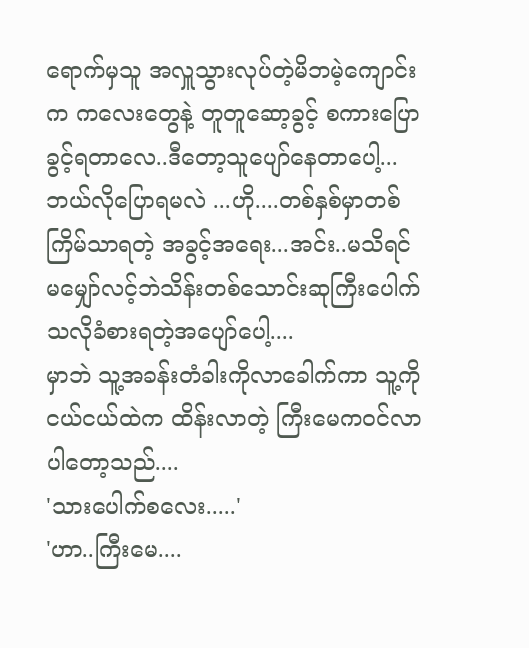ရောက်မှသူ အလှူသွားလုပ်တဲ့မိဘမဲ့ကျောင်းက ကလေးတွေနဲ့ တူတူဆော့ခွင့် စကားပြောခွင့်ရတာလေ..ဒီတော့သူပျော်နေတာပေါ့...ဘယ်လိုပြောရမလဲ ...ဟို....တစ်နှစ်မှာတစ်ကြိမ်သာရတဲ့ အခွင့်အရေး...အင်း..မသိရင် မမျှော်လင့်ဘဲသိန်းတစ်သောင်းဆုကြီးပေါက်သလိုခံစားရတဲ့အပျော်ပေါ့....
မှာဘဲ သူ့အခန်းတံခါးကိုလာခေါက်ကာ သူ့ကိုငယ်ငယ်ထဲက ထိန်းလာတဲ့ ကြီးမေကဝင်လာပါတော့သည်....
'သားပေါက်စလေး.....'
'ဟာ..ကြီးမေ....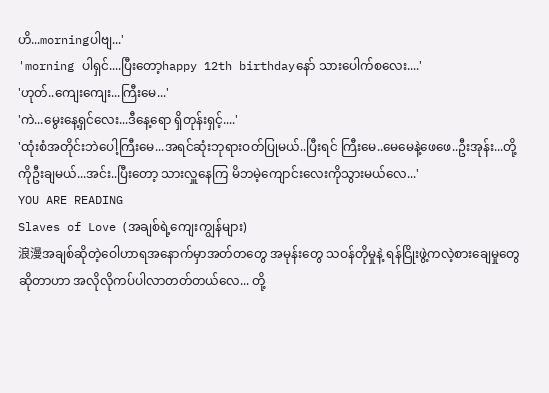ဟိ...morningပါဗျ...'
'morning ပါရှင်....ပြီးတော့happy 12th birthdayနော် သားပေါက်စလေး....'
'ဟုတ်..ကျေးကျေး...ကြီးမေ...'
'ကဲ...မွေးနေ့ရှင်လေး...ဒီနေ့ရော ရှိတုန်းရှင့်....'
'ထုံးစံအတိုင်းဘဲပေါ့ကြီးမေ...အရင်ဆုံးဘုရားဝတ်ပြုမယ်..ပြီးရင် ကြီးမေ..မေမေနဲ့ဖေဖေ..ဦးအုန်း...တို့ကိုဦးချမယ်...အင်း..ပြီးတော့ သားလှူနေကြ မိဘမဲ့ကျောင်းလေးကိုသွားမယ်လေ...'
YOU ARE READING
Slaves of Love (အချစ်ရဲ့ကျေးကျွန်များ)
浪漫အချစ်ဆိုတဲ့ဝေါဟာရအနောက်မှာအတ်တတွေ အမုန်းတွေ သဝန်တိုမှုနဲ့ ရန်ငြိုးဖွဲ့ကလဲ့စားချေမှုတွေဆိုတာဟာ အလိုလိုကပ်ပါလာတတ်တယ်လေ... တို့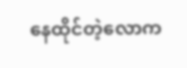နေထိုင်တဲ့လောက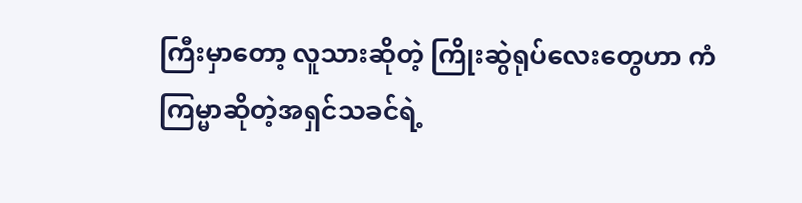ကြီးမှာတော့ လူသားဆိုတဲ့ ကြိုးဆွဲရုပ်လေးတွေဟာ ကံကြမ္မာဆိုတဲ့အရှင်သခင်ရဲ့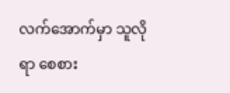လက်အောက်မှာ သူလိုရာ စေစား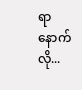ရာနောက်လို...